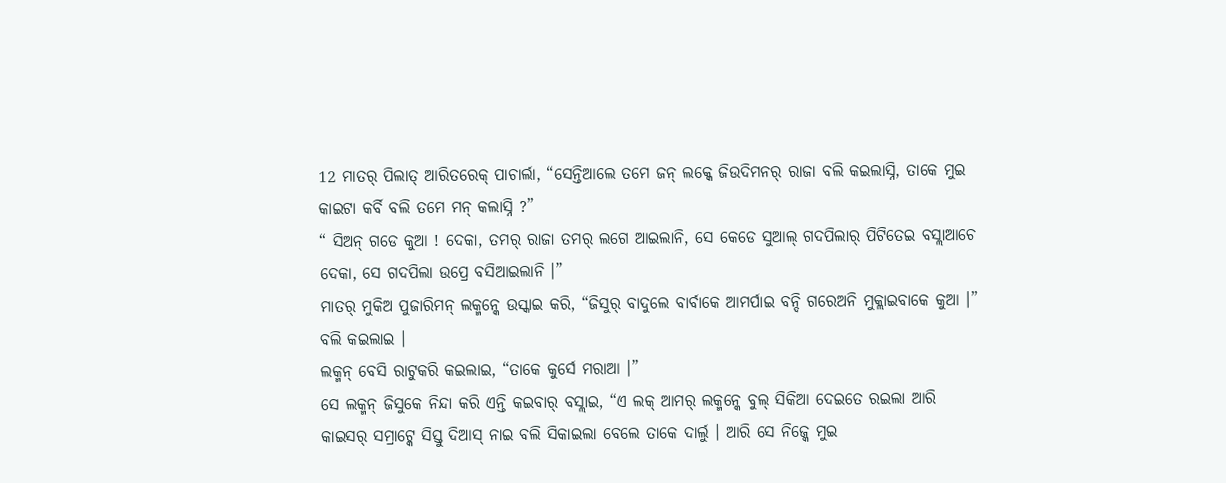12 ମାତର୍ ପିଲାତ୍ ଆରିତରେକ୍ ପାଚାର୍ଲା, “ସେନ୍ତିଆଲେ ତମେ ଜନ୍ ଲକ୍କେ ଜିଉଦିମନର୍ ରାଜା ବଲି କଇଲାସ୍ନି, ତାକେ ମୁଇ କାଇଟା କର୍ବି ବଲି ତମେ ମନ୍ କଲାସ୍ନି ?”
“ ସିଅନ୍ ଗଡେ କୁଆ ! ଦେକା, ତମର୍ ରାଜା ତମର୍ ଲଗେ ଆଇଲାନି, ସେ କେଡେ ସୁଆଲ୍ ଗଦପିଲାର୍ ପିଟିତେଇ ବସ୍ଲାଆଚେ ଦେକା, ସେ ଗଦପିଲା ଉପ୍ରେ ବସିଆଇଲାନି ।”
ମାତର୍ ମୁକିଅ ପୁଜାରିମନ୍ ଲକ୍ମନ୍କେ ଉସ୍କାଇ କରି, “ଜିସୁର୍ ବାଦୁଲେ ବାର୍ବାକେ ଆମର୍ପାଇ ବନ୍ଦି ଗରେଅନି ମୁକ୍ଲାଇବାକେ କୁଆ ।” ବଲି କଇଲାଇ ।
ଲକ୍ମନ୍ ବେସି ରାଟୁକରି କଇଲାଇ, “ତାକେ କୁର୍ସେ ମରାଆ ।”
ସେ ଲକ୍ମନ୍ ଜିସୁକେ ନିନ୍ଦା କରି ଏନ୍ତି କଇବାର୍ ବସ୍ଲାଇ, “ଏ ଲକ୍ ଆମର୍ ଲକ୍ମନ୍କେ ବୁଲ୍ ସିକିଆ ଦେଇତେ ରଇଲା ଆରି କାଇସର୍ ସମ୍ରାଟ୍କେ ସିସ୍ତୁ ଦିଆସ୍ ନାଇ ବଲି ସିକାଇଲା ବେଲେ ତାକେ ଦାର୍ଲୁ । ଆରି ସେ ନିଜ୍କେ ମୁଇ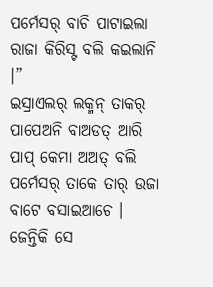ପର୍ମେସର୍ ବାଚି ପାଟାଇଲା ରାଜା କିରିସ୍ଟ ବଲି କଇଲାନି ।”
ଇସ୍ରାଏଲର୍ ଲକ୍ମନ୍ ତାକର୍ ପାପେଅନି ବାଅଡତ୍ ଆରି ପାପ୍ କେମା ଅଅତ୍ ବଲି ପର୍ମେସର୍ ତାକେ ତାର୍ ଉଜା ବାଟେ ବସାଇଆଚେ । ଜେନ୍ତିକି ସେ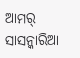ଆମର୍ ସାସନ୍କାରିଆ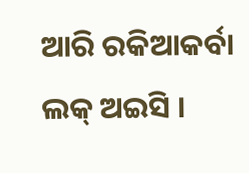ଆରି ରକିଆକର୍ବା ଲକ୍ ଅଇସି ।